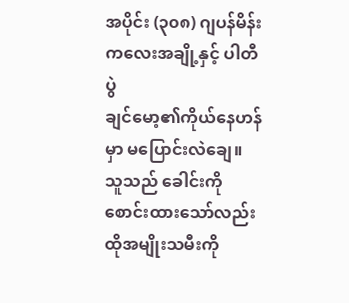အပိုင်း (၃၀၈) ဂျပန်မိန်းကလေးအချို့နှင့် ပါတီပွဲ
ချင်မော့၏ကိုယ်နေဟန်မှာ မပြောင်းလဲချေ။ သူသည် ခေါင်းကိုစောင်းထားသော်လည်း ထိုအမျိုးသမီးကို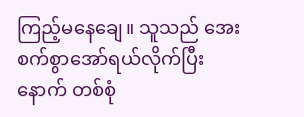ကြည့်မနေချေ။ သူသည် အေးစက်စွာအော်ရယ်လိုက်ပြီးနောက် တစ်စုံ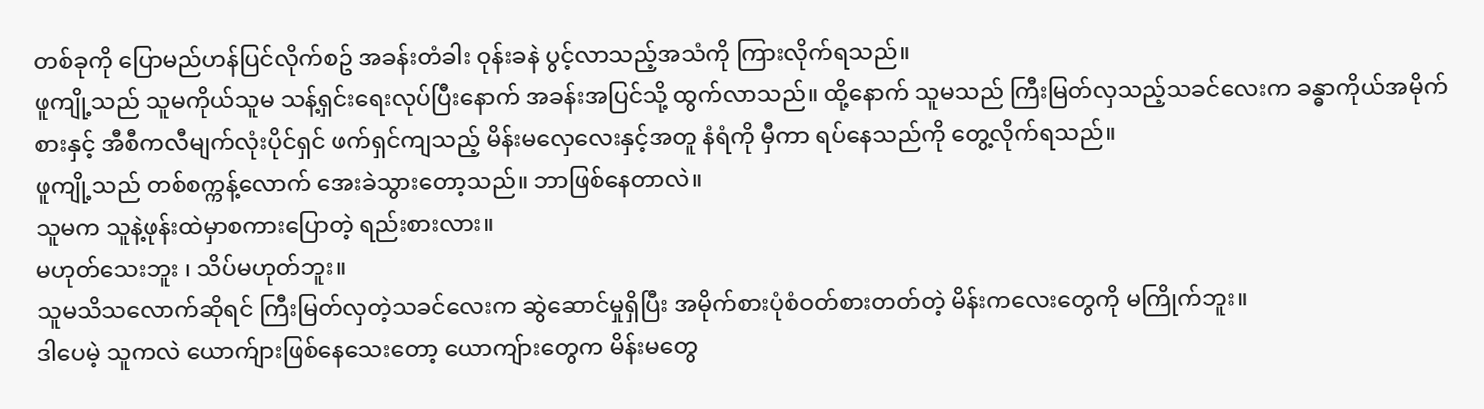တစ်ခုကို ပြောမည်ဟန်ပြင်လိုက်စဥ် အခန်းတံခါး ဝုန်းခနဲ ပွင့်လာသည့်အသံကို ကြားလိုက်ရသည်။
ဖူကျို့သည် သူမကိုယ်သူမ သန့်ရှင်းရေးလုပ်ပြီးနောက် အခန်းအပြင်သို့ ထွက်လာသည်။ ထို့နောက် သူမသည် ကြီးမြတ်လှသည့်သခင်လေးက ခန္ဓာကိုယ်အမိုက်စားနှင့် အီစီကလီမျက်လုံးပိုင်ရှင် ဖက်ရှင်ကျသည့် မိန်းမလှေလေးနှင့်အတူ နံရံကို မှီကာ ရပ်နေသည်ကို တွေ့လိုက်ရသည်။
ဖူကျို့သည် တစ်စက္ကန့်လောက် အေးခဲသွားတော့သည်။ ဘာဖြစ်နေတာလဲ။
သူမက သူနဲ့ဖုန်းထဲမှာစကားပြောတဲ့ ရည်းစားလား။
မဟုတ်သေးဘူး ၊ သိပ်မဟုတ်ဘူး။
သူမသိသလောက်ဆိုရင် ကြီးမြတ်လှတဲ့သခင်လေးက ဆွဲဆောင်မှုရှိပြီး အမိုက်စားပုံစံဝတ်စားတတ်တဲ့ မိန်းကလေးတွေကို မကြိုက်ဘူး။
ဒါပေမဲ့ သူကလဲ ယောက်ျားဖြစ်နေသေးတော့ ယောကျ်ားတွေက မိန်းမတွေ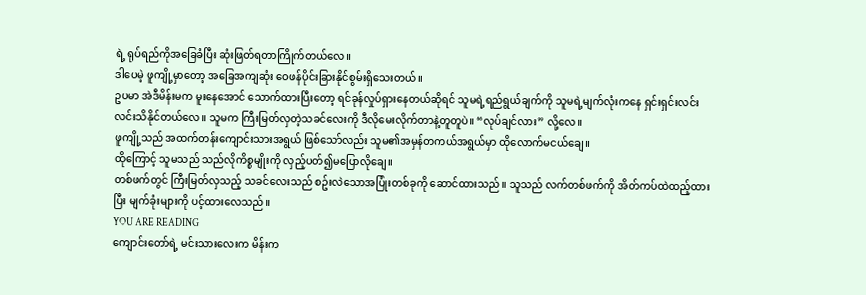ရဲ့ ရုပ်ရည်ကိုအခြေခံပြီး ဆုံးဖြတ်ရတာကြိုက်တယ်လေ။
ဒါပေမဲ့ ဖူကျို့မှာတော့ အခြေအကျဆုံး ဝေဖန်ပိုင်းခြားနိုင်စွမ်းရှိသေးတယ်။
ဥပမာ အဲဒီမိန်းမက မူးနေအောင် သောက်ထားပြီးတော့ ရင်ခုန်လှုပ်ရှားနေတယ်ဆိုရင် သူမရဲ့ရည်ရွယ်ချက်ကို သူမရဲ့မျက်လုံးကနေ ရှင်းရှင်းလင်းလင်းသိနိုင်တယ်လေ။ သူမက ကြီးမြတ်လှတဲ့သခင်လေးကို ဒီလိုမေးလိုက်တာနဲ့တူတူပဲ။ “လုပ်ချင်လား” လို့လေ။
ဖူကျို့သည် အထက်တန်းကျောင်းသားအရွယ် ဖြစ်သော်လည်း သူမ၏အမှန်တကယ်အရွယ်မှာ ထိုလောက်မငယ်ချေ။
ထိုကြောင့် သူမသည် သည်လိုကိစ္စမျိုးကို လှည့်ပတ်၍မပြောလိုချေ။
တစ်ဖက်တွင် ကြီးမြတ်လှသည့် သခင်လေးသည် စဥ်းလဲသောအပြုံးတစ်ခုကို ဆောင်ထားသည်။ သူသည် လက်တစ်ဖက်ကို အိတ်ကပ်ထဲထည့်ထားပြီး မျက်ခုံးများကို ပင့်ထားလေသည်။
YOU ARE READING
ကျောင်းတော်ရဲ့ မင်းသားလေးက မိန်းက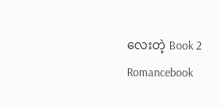လေးတဲ့ Book 2
Romancebook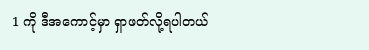1 ကို ဒီအကောင့်မှာ ရှာဖတ်လို့ရပါတယ်